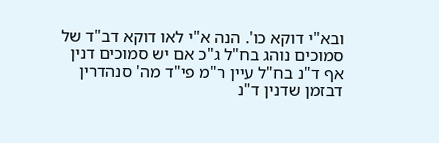ובא"י דוקא כו'. הנה א"י לאו דוקא דב"ד של סמוכים נוהג בח"ל ג"כ אם יש סמוכים דנין אף ד"נ בח"ל עיין ר"מ פי"ד מה' סנהדרין דבזמן שדנין ד"נ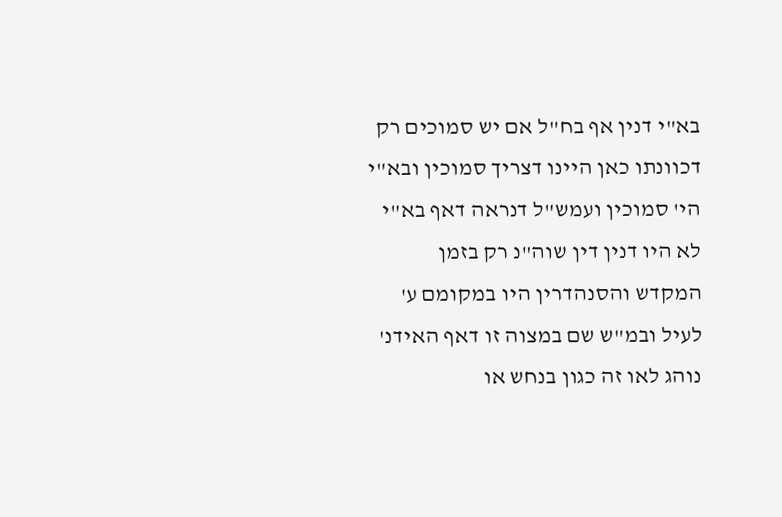בא"י דנין אף בח"ל אם יש סמוכים רק דכוונתו כאן היינו דצריך סמוכין ובא"י הי' סמוכין ועמש"ל דנראה דאף בא"י לא היו דנין דין שוה"נ רק בזמן המקדש והסנהדרין היו במקומם ע' לעיל ובמ"ש שם במצוה זו דאף האידנ' נוהג לאו זה כגון בנחש או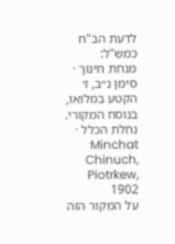לדעת הב"ח כמש"ל:
מנחת חינוך · סימן נ״ב, ז׳
הקטע במלואו, בנוסח המקורי.
נחלת הכלל · Minchat Chinuch, Piotrkew, 1902
על המקור הזה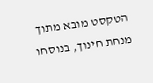הטקסט מובא מתוך מנחת חינוך, בנוסחו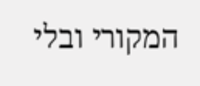המקורי ובלי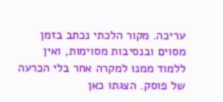עריכה. מקור הלכתי נכתב בזמן מסוים ובנסיבות מסוימות, ואין ללמוד ממנו למקרה אחר בלי הכרעה של פוסק. הצגתו כאן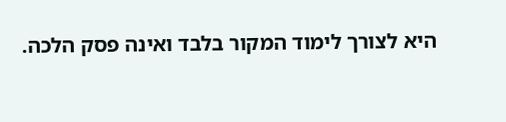היא לצורך לימוד המקור בלבד ואינה פסק הלכה.